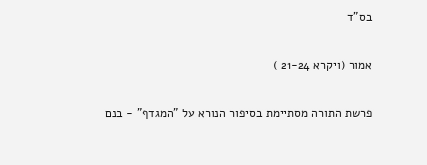בס"ד

אמור (ויקרא 21-24 )

פרשת התורה מסתיימת בסיפור הנורא על "המגדף" - בנם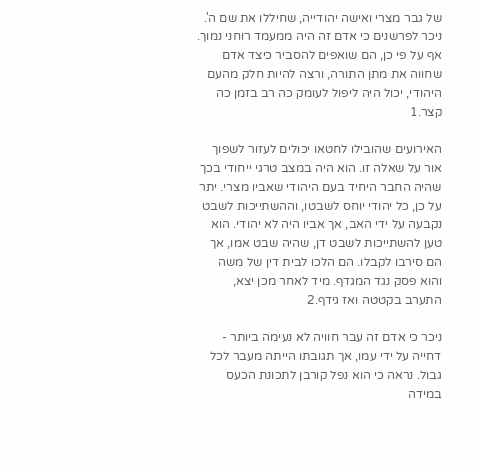של גבר מצרי ואישה יהודייה, שחיללו את שם ה'. ניכר לפרשנים כי אדם זה היה ממעמד רוחני נמוך. אף על פי כן, הם שואפים להסביר כיצד אדם שחווה את מתן התורה, ורצה להיות חלק מהעם היהודי, יכול היה ליפול לעומק כה רב בזמן כה קצר.1

האירועים שהובילו לחטאו יכולים לעזור לשפוך אור על שאלה זו. הוא היה במצב טרגי ייחודי בכך שהיה החבר היחיד בעם היהודי שאביו מצרי. יתר על כן, כל יהודי יוחס לשבטו, וההשתייכות לשבט נקבעה על ידי האב, אך אביו היה לא יהודי. הוא טען להשתייכות לשבט דן, שהיה שבט אמו, אך הם סירבו לקבלו. הם הלכו לבית דין של משה והוא פסק נגד המגדף. מיד לאחר מכן יצא, התערב בקטטה ואז גידף.2

ניכר כי אדם זה עבר חוויה לא נעימה ביותר - דחייה על ידי עמו, אך תגובתו הייתה מעבר לכל גבול. נראה כי הוא נפל קורבן לתכונת הכעס במידה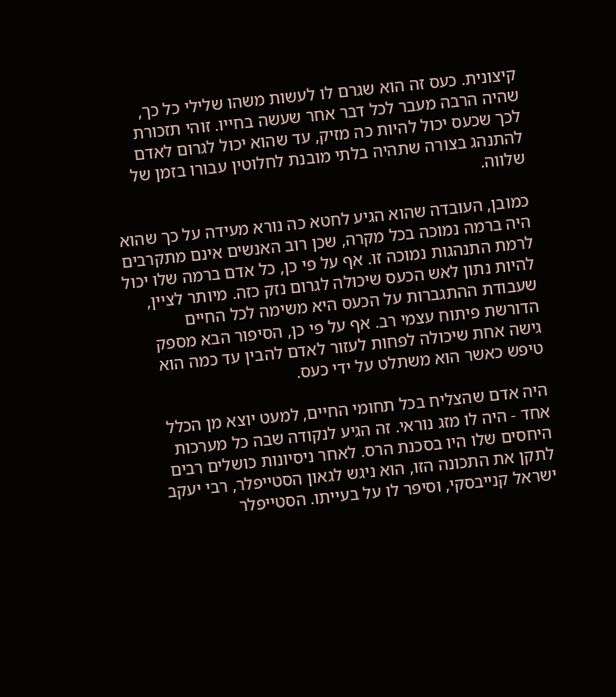קיצונית. כעס זה הוא שגרם לו לעשות משהו שלילי כל כך, שהיה הרבה מעבר לכל דבר אחר שעשה בחייו. זוהי תזכורת לכך שכעס יכול להיות כה מזיק, עד שהוא יכול לגרום לאדם להתנהג בצורה שתהיה בלתי מובנת לחלוטין עבורו בזמן של שלווה.

כמובן, העובדה שהוא הגיע לחטא כה נורא מעידה על כך שהוא היה ברמה נמוכה בכל מקרה, שכן רוב האנשים אינם מתקרבים לרמת התנהגות נמוכה זו. אף על פי כן, כל אדם ברמה שלו יכול להיות נתון לאש הכעס שיכולה לגרום נזק כזה. מיותר לציין, שעבודת ההתגברות על הכעס היא משימה לכל החיים הדורשת פיתוח עצמי רב. אף על פי כן, הסיפור הבא מספק גישה אחת שיכולה לפחות לעזור לאדם להבין עד כמה הוא טיפש כאשר הוא משתלט על ידי כעס.

היה אדם שהצליח בכל תחומי החיים, למעט יוצא מן הכלל אחד - היה לו מזג נוראי. זה הגיע לנקודה שבה כל מערכות היחסים שלו היו בסכנת הרס. לאחר ניסיונות כושלים רבים לתקן את התכונה הזו, הוא ניגש לגאון הסטייפלר, רבי יעקב ישראל קנייבסקי, וסיפר לו על בעייתו. הסטייפלר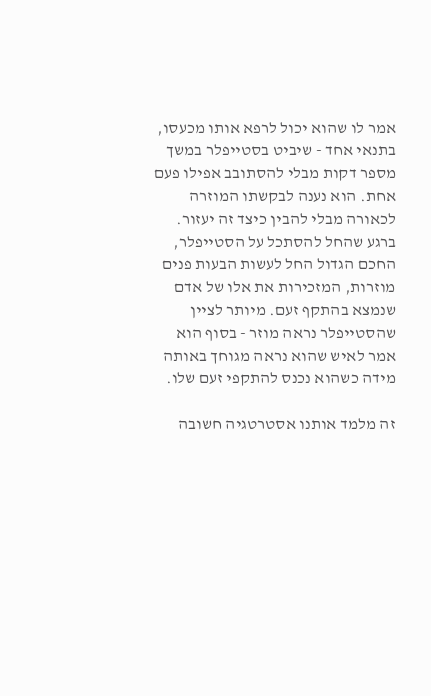אמר לו שהוא יכול לרפא אותו מכעסו, בתנאי אחד - שיביט בסטייפלר במשך מספר דקות מבלי להסתובב אפילו פעם אחת. הוא נענה לבקשתו המוזרה לכאורה מבלי להבין כיצד זה יעזור. ברגע שהחל להסתכל על הסטייפלר, החכם הגדול החל לעשות הבעות פנים מוזרות, המזכירות את אלו של אדם שנמצא בהתקף זעם. מיותר לציין שהסטייפלר נראה מוזר - בסוף הוא אמר לאיש שהוא נראה מגוחך באותה מידה כשהוא נכנס להתקפי זעם שלו.

זה מלמד אותנו אסטרטגיה חשובה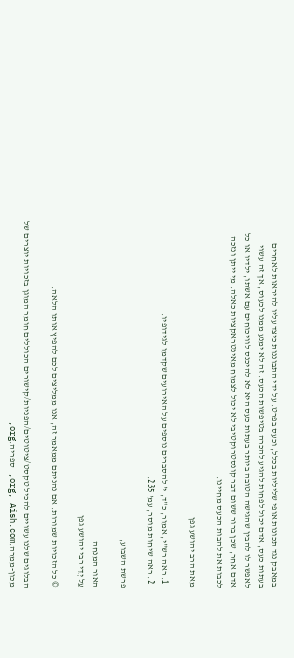במאבק נגד תכונות אופי שליליות בכלל, וכעס בפרט. על ידי התבוננות כיצד עליו להיראות לאחרים בעתות כעס, אדם יכול לפחות להגיע להכרה בטיפשות הכעס. זה לא ימנע ממנו לכעוס, אך זה עשוי לאפשר לו להבין שהגישה הטובה ביותר בעתות כעס היא לא להיכנס לוויכוחים עם אשתו, ילדיו או כל אדם אחר, שכן ברור ששום דבר קונסטרוקטיבי לא יכול לצמוח מאינטראקציות כאלה. מי ייתן ונזכה לכבות את להבות הכעס מחיינו.

מאת הרב יהושע גפן

  1. ראה רש"י, אמור, כ"ד, י' להסברים נוספים על האירועים שקדמו לגידופיו.
  2. ראה שיחות מוסר, עמ' 235.

פרשת השבוע,

האור המנחה
עַל יְדֵי רבי יהושע גפן

© כל הזכויות שמורות. אם נהניתם ממאמר זה, אנו ממליצים לכם להפיץ אותו הלאה.

הבלוגים שלנו עשויים להכיל טקסט/ציטוטים/הפניות/קישורים הכוללים חומר המוגן בזכויות יוצרים של מכון-ממרה.org, Aish.com, ספריה.org,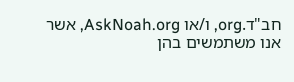חב"ד.org, ו/או AskNoah.org, אשר אנו משתמשים בהן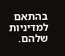בהתאם למדיניות שלהם.